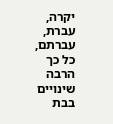יקרה,
עברת, עברתם, כל כך הרבה שינויים בבת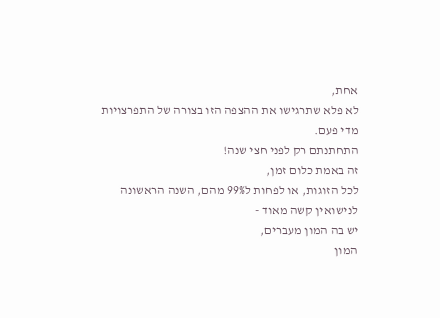אחת,
לא פלא שתרגישו את ההצפה הזו בצורה של התפרצויות מדי פעם.
התחתנתם רק לפני חצי שנה!
זה באמת כלום זמן,
לכל הזוגות, או לפחות ל99% מהם, השנה הראשונה לנישואין קשה מאוד -
יש בה המון מעברים,
המון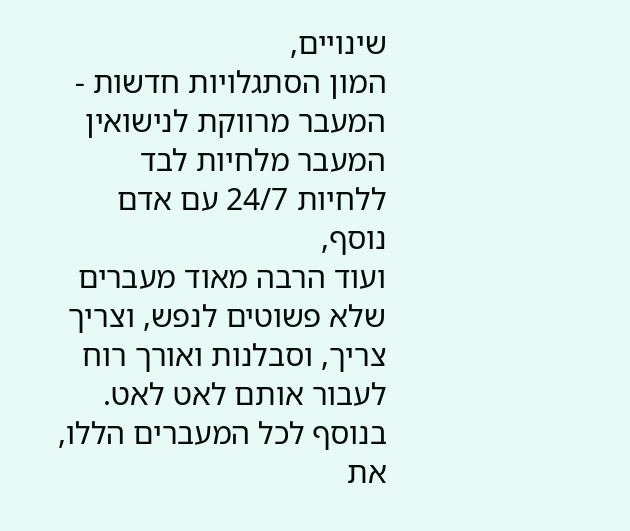שינויים,
המון הסתגלויות חדשות -
המעבר מרווקת לנישואין
המעבר מלחיות לבד ללחיות 24/7 עם אדם נוסף,
ועוד הרבה מאוד מעברים שלא פשוטים לנפש, וצריך צריך, וסבלנות ואורך רוח לעבור אותם לאט לאט.
בנוסף לכל המעברים הללו,
את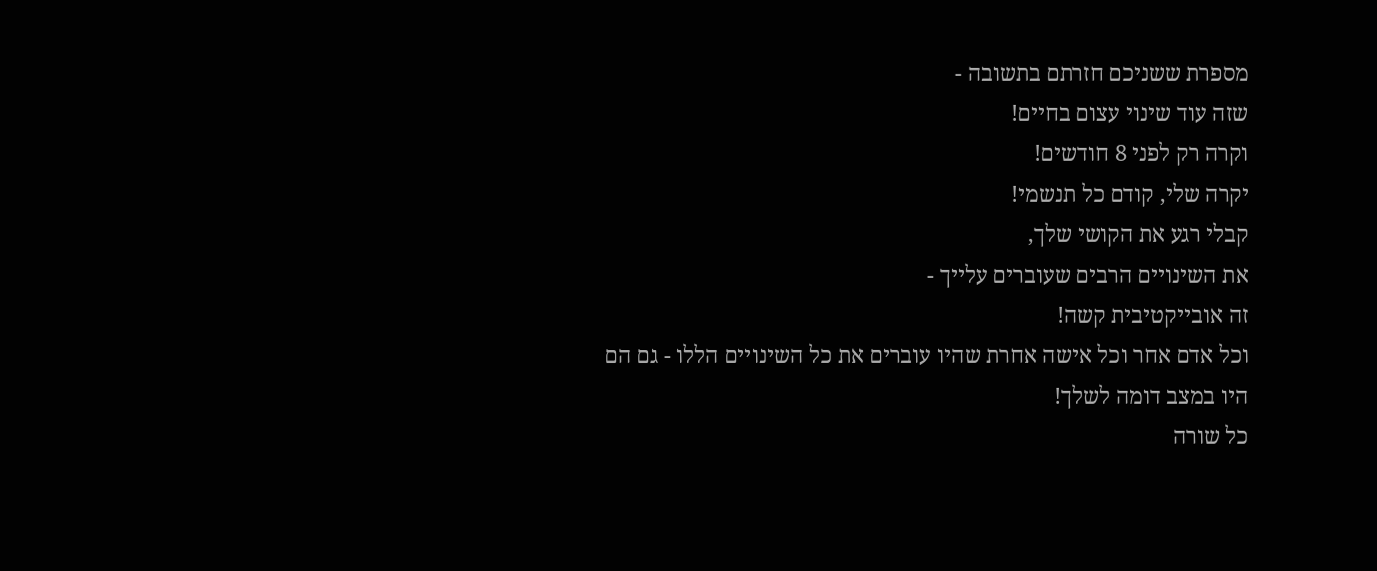מספרת ששניכם חזרתם בתשובה -
שזה עוד שינוי עצום בחיים!
וקרה רק לפני 8 חודשים!
יקרה שלי, קודם כל תנשמי!
קבלי רגע את הקושי שלך,
את השינויים הרבים שעוברים עלייך -
זה אובייקטיבית קשה!
וכל אדם אחר וכל אישה אחרת שהיו עוברים את כל השינויים הללו - גם הם היו במצב דומה לשלך!
כל שורה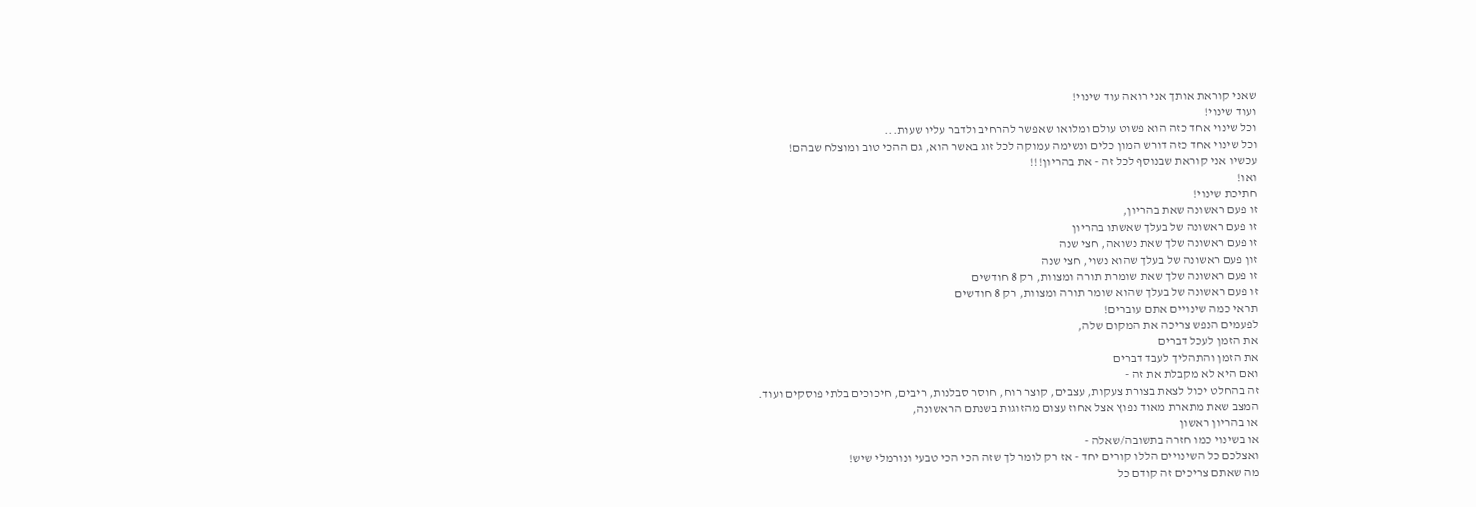שאני קוראת אותך אני רואה עוד שינוי!
ועוד שינוי!
וכל שינוי אחד כזה הוא פשוט עולם ומלואו שאפשר להרחיב ולדבר עליו שעות...
וכל שינוי אחד כזה דורש המון כלים ונשימה עמוקה לכל זוג באשר הוא, גם ההכי טוב ומוצלח שבהם!
עכשיו אני קוראת שבנוסף לכל זה - את בהריון!!!
ואו!
חתיכת שינוי!
זו פעם ראשונה שאת בהריון,
זו פעם ראשונה של בעלך שאשתו בהריון
זו פעם ראשונה שלך שאת נשואה, חצי שנה
זון פעם ראשונה של בעלך שהוא נשוי, חצי שנה
זו פעם ראשונה שלך שאת שומרת תורה ומצוות, רק 8 חודשים
זו פעם ראשונה של בעלך שהוא שומר תורה ומצוות, רק 8 חודשים
תראי כמה שינויים אתם עוברים!
לפעמים הנפש צריכה את המקום שלה,
את הזמן לעכל דברים
את הזמן והתהליך לעבד דברים
ואם היא לא מקבלת את זה -
זה בהחלט יכול לצאת בצורת צעקות, עצבים, קוצר רוח, חוסר סבלנות, ריבים, חיכוכים בלתי פוסקים ועוד.
המצב שאת מתארת מאוד נפוץ אצל אחוז עצום מהזוגות בשנתם הראשונה,
או בהריון ראשון
או בשינוי כמו חזרה בתשובה/שאלה -
ואצלכם כל השינויים הללו קורים יחד - אז רק לומר לך שזה הכי הכי טבעי ונורמלי שיש!
מה שאתם צריכים זה קודם כל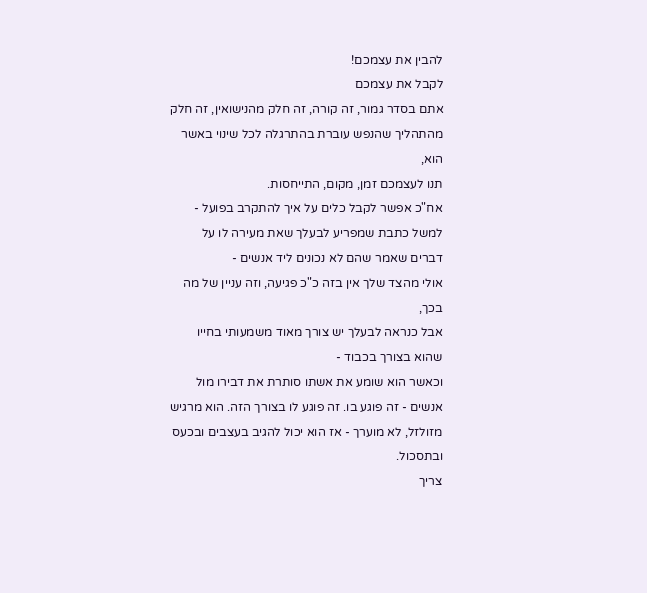להבין את עצמכם!
לקבל את עצמכם
אתם בסדר גמור, זה קורה, זה חלק מהנישואין, זה חלק מהתהליך שהנפש עוברת בהתרגלה לכל שינוי באשר הוא,
תנו לעצמכם זמן, מקום, התייחסות.
אח"כ אפשר לקבל כלים על איך להתקרב בפועל -
למשל כתבת שמפריע לבעלך שאת מעירה לו על דברים שאמר שהם לא נכונים ליד אנשים -
אולי מהצד שלך אין בזה כ"כ פגיעה, וזה עניין של מה בכך,
אבל כנראה לבעלך יש צורך מאוד משמעותי בחייו שהוא בצורך בכבוד -
וכאשר הוא שומע את אשתו סותרת את דבירו מול אנשים - זה פוגע בו. זה פוגע לו בצורך הזה. הוא מרגיש מזולזל, לא מוערך - אז הוא יכול להגיב בעצבים ובכעס ובתסכול.
צריך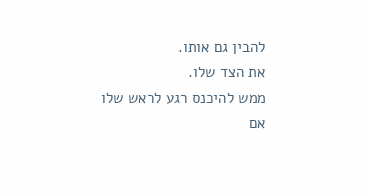להבין גם אותו.
את הצד שלו.
ממש להיכנס רגע לראש שלו
אם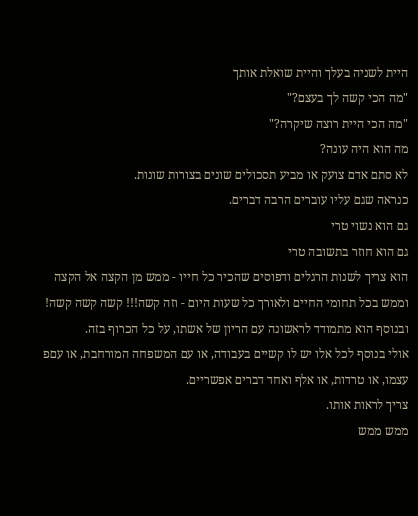היית לשניה בעלך והיית שואלת אותך
"מה הכי קשה לך בעצם?"
"מה הכי היית רוצה שיקרה?"
מה הוא היה עונה?
לא סתם אדם צועק או מביע תסכולים שונים בצורות שונות.
כנראה שגם עליו עוברים הרבה דברים.
גם הוא נשוי טרי
גם הוא חוזר בתשובה טרי
הוא צריך לשנות הרגלים ודפוסים שהכיר כל חייו - ממש מן הקצה אל הקצה וממש בכל תחומי החיים ולאורך כל שעות היום - וזה קשה!!! קשה קשה קשה!
ובנוסף הוא מתמודד לראשונה עם הריון של אשתו, על כל הכרוף בזה.
אולי בנוסף לכל אלו יש לו קשיים בעבודה, או עם המשפחה המורחבת, או עםפ עצמו, או טרדות, או אלף ואחד דברים אפשריים.
צריך לראות אותו.
ממש ממש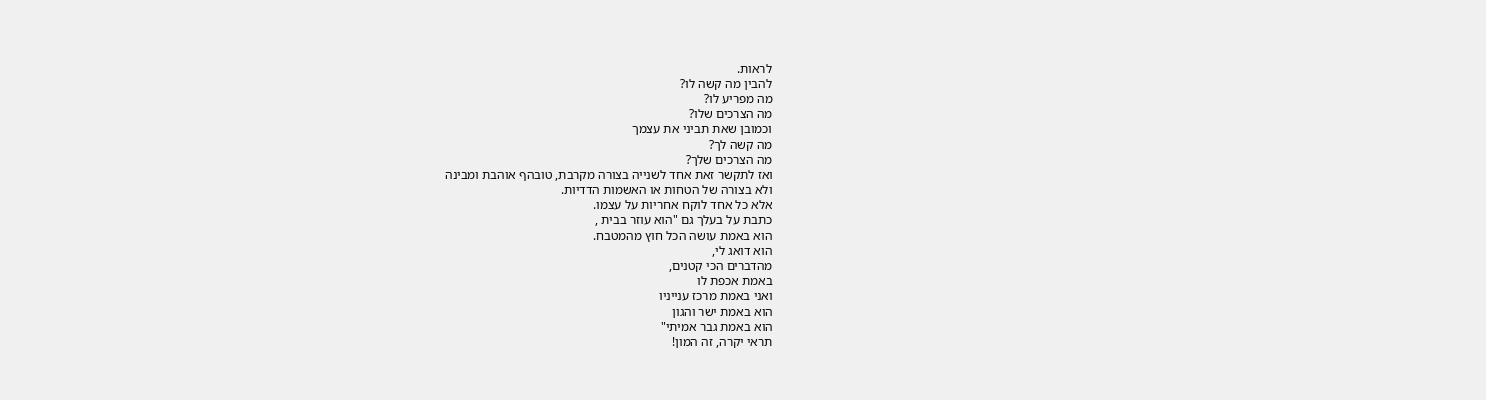לראות.
להבין מה קשה לו?
מה מפריע לו?
מה הצרכים שלו?
וכמובן שאת תביני את עצמך
מה קשה לך?
מה הצרכים שלך?
ואז לתקשר זאת אחד לשנייה בצורה מקרבת, טובהף אוהבת ומבינה
ולא בצורה של הטחות או האשמות הדדיות.
אלא כל אחד לוקח אחריות על עצמו.
כתבת על בעלך גם "הוא עוזר בבית ,
הוא באמת עושה הכל חוץ מהמטבח.
הוא דואג לי,
מהדברים הכי קטנים,
באמת אכפת לו
ואני באמת מרכז ענייניו
הוא באמת ישר והגון
הוא באמת גבר אמיתי"
תראי יקרה, זה המון!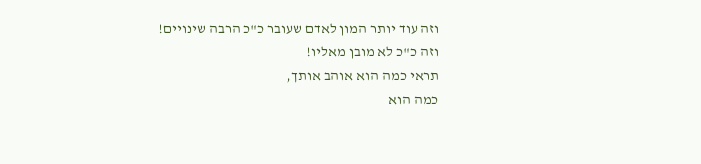וזה עוד יותר המון לאדם שעובר כ"כ הרבה שינויים!
וזה כ"כ לא מובן מאליו!
תראי כמה הוא אוהב אותך,
כמה הוא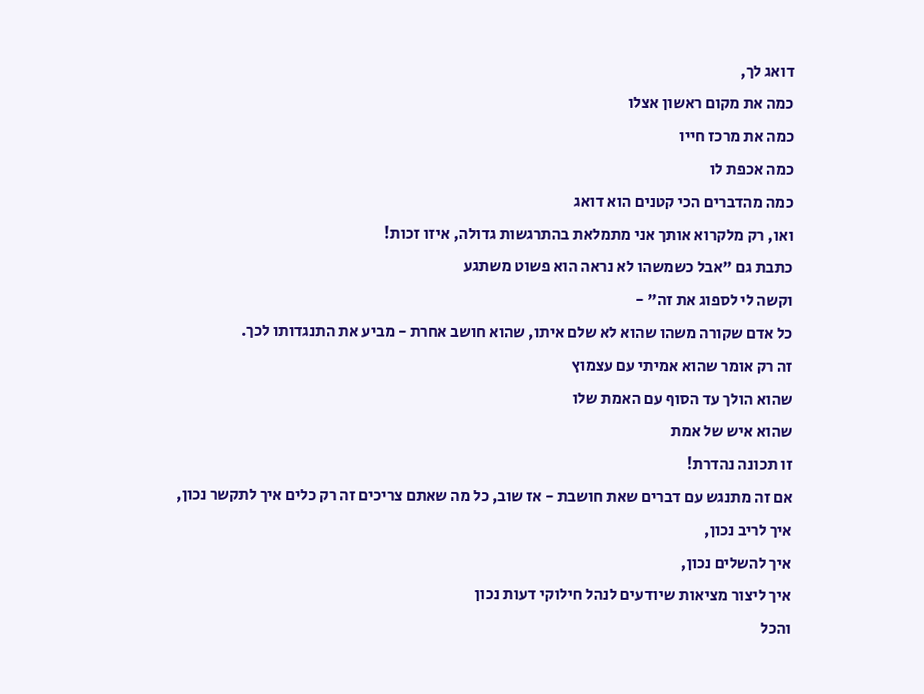דואג לך,
כמה את מקום ראשון אצלו
כמה את מרכז חייו
כמה אכפת לו
כמה מהדברים הכי קטנים הוא דואג
ואו, רק מלקרוא אותך אני מתמלאת בהתרגשות גדולה, איזו זכות!
כתבת גם "אבל כשמשהו לא נראה הוא פשוט משתגע
וקשה לי לספוג את זה" -
כל אדם שקורה משהו שהוא לא שלם איתו, שהוא חושב אחרת - מביע את התנגדותו לכך.
זה רק אומר שהוא אמיתי עם עצמוץ
שהוא הולך עד הסוף עם האמת שלו
שהוא איש של אמת
זו תכונה נהדרת!
אם זה מתנגש עם דברים שאת חושבת - אז שוב, כל מה שאתם צריכים זה רק כלים איך לתקשר נכון,
איך לריב נכון,
איך להשלים נכון,
איך ליצור מציאות שיודעים לנהל חילוקי דעות נכון
והכל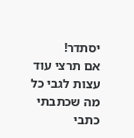יסתדר!
אם תרצי עוד עצות לגבי כל מה שכתבתי כתבי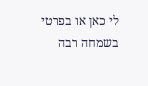לי כאן או בפרטי בשמחה רבה